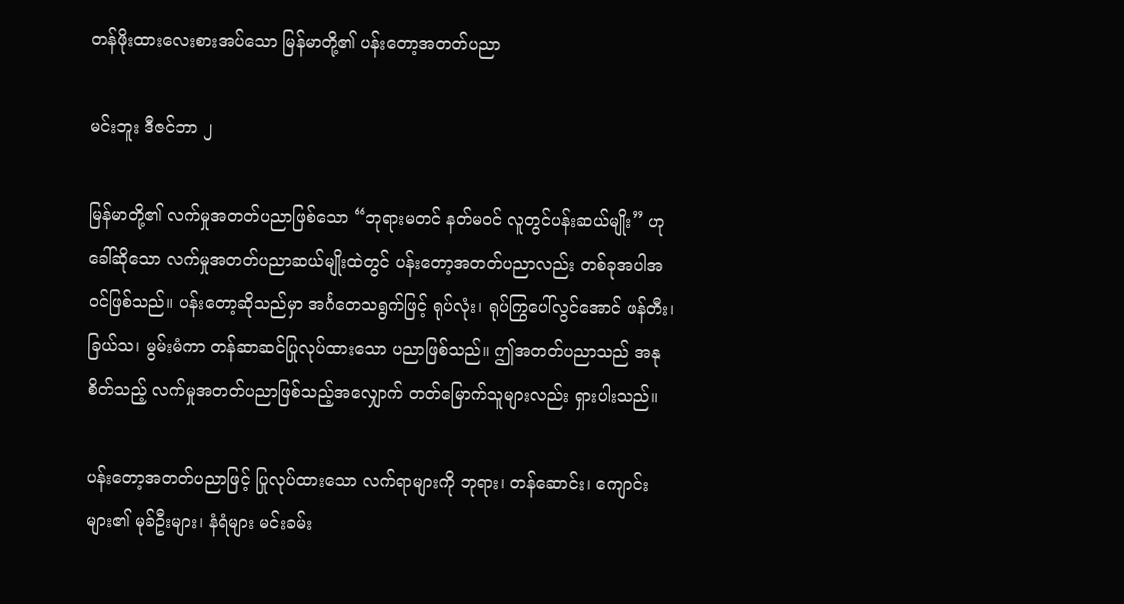တန်ဖိုးထားလေးစားအပ်သော မြန်မာတို့၏ ပန်းတော့အတတ်ပညာ

မင်းဘူး ဒီဇင်ဘာ ၂

မြန်မာတို့၏ လက်မှုအတတ်ပညာဖြစ်သော “ဘုရားမတင် နတ်မဝင် လူတွင်ပန်းဆယ်မျိုး” ဟု ခေါ်ဆိုသော လက်မှုအတတ်ပညာဆယ်မျိုးထဲတွင် ပန်းတော့အတတ်ပညာလည်း တစ်ခုအပါအဝင်ဖြစ်သည်။ ပန်းတော့ဆိုသည်မှာ အင်္ဂတေသရွက်ဖြင့် ရုပ်လုံး၊ ရုပ်ကြွပေါ်လွင်အောင် ဖန်တီး၊ ခြယ်သ၊ မွမ်းမံကာ တန်ဆာဆင်ပြုလုပ်ထားသော ပညာဖြစ်သည်။ ဤအတတ်ပညာသည် အနုစိတ်သည့် လက်မှုအတတ်ပညာဖြစ်သည့်အလျှောက် တတ်မြောက်သူများလည်း ရှားပါးသည်။

ပန်းတော့အတတ်ပညာဖြင့် ပြုလုပ်ထားသော လက်ရာများကို ဘုရား၊ တန်ဆောင်း၊ ကျောင်းများ၏ မုခ်ဦးများ၊ နံရံများ မင်းခမ်း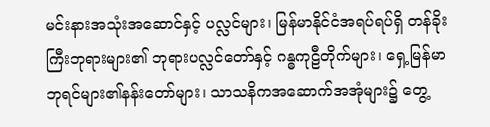မင်းနားအသုံးအဆောင်နှင့် ပလ္လင်များ၊ မြန်မာနိုင်ငံအရပ်ရပ်ရှိ တန်ခိုးကြီးဘုရားများ၏ ဘုရားပလ္လင်တော်နှင့် ဂန္ဓကုဠီတိုက်များ၊ ရှေ့မြန်မာဘုရင်များ၏နန်းတော်များ၊ သာသနိကအဆောက်အအုံများ၌ တွေ့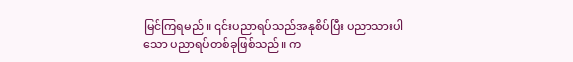မြင်ကြရမည်။ ၎င်းပညာရပ်သည်အနုစိပ်ပြီး ပညာသားပါသော ပညာရပ်တစ်ခုဖြစ်သည်။ က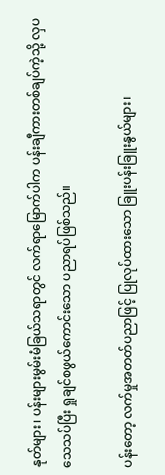နုတ်များ၊ ပန်းများမွမ်းမံခြယ်သရာတွင် လက်ရာမြောက်ပါက ပန်းချီကားတစ်ချပ်ကဲ့သို့ လှပသေသပ်ပြီး ရှုချင်စဖွယ်ကောင်းသော ပညာရပ်ဖြစ်သည်။

ပန်းတော့ လက်မှုအတတ်ပညာဖြင့် ပြုလုပ်ထားသော ခြူးပန်းခြူးနွယ်များ၊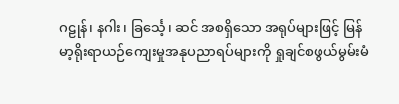ဂဠုန်၊ နဂါး၊ ခြင်္သေ့၊ ဆင် အစရှိသော အရုပ်များဖြင့် မြန်မာ့ရိုးရာယဉ်ကျေးမှုအနုပညာရပ်များကို ရှုချင်စဖွယ်မွမ်းမံ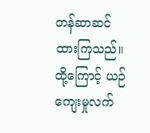တန်ဆာဆင်ထားကြသည်။ ထို့ကြောင့် ယဉ်ကျေးမှုလက်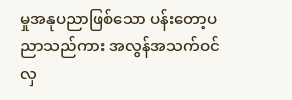မှုအနုပညာဖြစ်သော ပန်းတော့ပညာသည်ကား အလွန်အသက်ဝင်လှ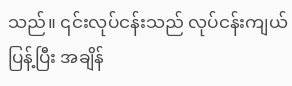သည်။ ၎င်းလုပ်ငန်းသည် လုပ်ငန်းကျယ်ပြန့်ပြီး အချိန်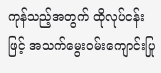ကုန်သည့်အတွက် ထိုလုပ်ငန်းဖြင့် အသက်မွေးဝမ်းကျောင်းပြု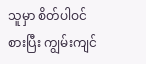သူမှာ စိတ်ပါဝင်စားပြီး ကျွမ်းကျင်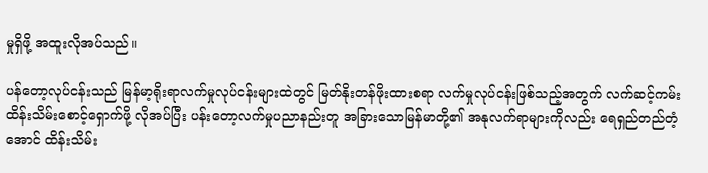မှုရှိဖို့ အထူးလိုအပ်သည်။

ပန်တော့လုပ်ငန်းသည် မြန်မာ့ရိုးရာလက်မှုလုပ်ငန်းများထဲတွင် မြတ်နိုးတန်ဖိုးထားစရာ လက်မှုလုပ်ငန်းဖြစ်သည့်အတွက် လက်ဆင့်ကမ်းထိန်းသိမ်းစောင့်ရှောက်ဖို့ လိုအပ်ပြီး ပန်းတော့လက်မှုပညာနည်းတူ အခြားသောမြန်မာတို့၏ အနုလက်ရာများကိုလည်း ရေရှည်တည်တံ့အောင် ထိန်းသိမ်း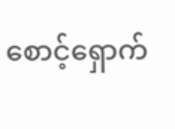စောင့်ရှောက်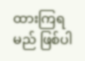ထားကြရမည် ဖြစ်ပါ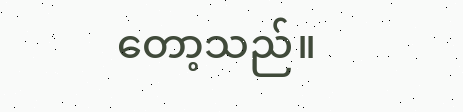တော့သည်။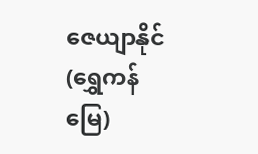ဇေယျာနိုင်(ရွှေကန်မြေ)